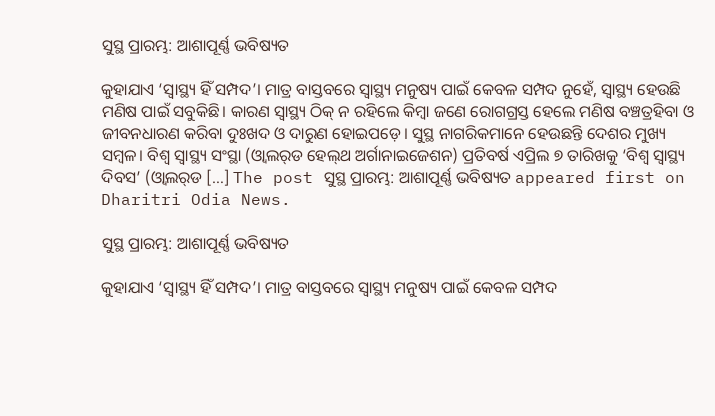ସୁସ୍ଥ ପ୍ରାରମ୍ଭ: ଆଶାପୂର୍ଣ୍ଣ ଭବିଷ୍ୟତ

କୁହାଯାଏ ‘ସ୍ବାସ୍ଥ୍ୟ ହିଁ ସମ୍ପଦ’। ମାତ୍ର ବାସ୍ତବରେ ସ୍ବାସ୍ଥ୍ୟ ମନୁଷ୍ୟ ପାଇଁ କେବଳ ସମ୍ପଦ ନୁହେଁ, ସ୍ବାସ୍ଥ୍ୟ ହେଉଛି ମଣିଷ ପାଇଁ ସବୁକିଛି। କାରଣ ସ୍ବାସ୍ଥ୍ୟ ଠିକ୍‌ ନ ରହିଲେ କିମ୍ବା ଜଣେ ରୋଗଗ୍ରସ୍ତ ହେଲେ ମଣିଷ ବଞ୍ଚତ୍ରହିବା ଓ ଜୀବନଧାରଣ କରିବା ଦୁଃଖଦ ଓ ଦାରୁଣ ହୋଇପଡ଼େ। ସୁସ୍ଥ ନାଗରିକମାନେ ହେଉଛନ୍ତି ଦେଶର ମୁଖ୍ୟ ସମ୍ବଳ। ବିଶ୍ୱ ସ୍ବାସ୍ଥ୍ୟ ସଂସ୍ଥା (ଓ୍ବାଲର୍‌ଡ ହେଲ୍‌ଥ ଅର୍ଗାନାଇଜେଶନ) ପ୍ରତିବର୍ଷ ଏପ୍ରିଲ ୭ ତାରିଖକୁ ‘ବିଶ୍ୱ ସ୍ବାସ୍ଥ୍ୟ ଦିବସ’ (ଓ୍ବାଲର୍‌ଡ […] The post ସୁସ୍ଥ ପ୍ରାରମ୍ଭ: ଆଶାପୂର୍ଣ୍ଣ ଭବିଷ୍ୟତ appeared first on Dharitri Odia News.

ସୁସ୍ଥ ପ୍ରାରମ୍ଭ: ଆଶାପୂର୍ଣ୍ଣ ଭବିଷ୍ୟତ

କୁହାଯାଏ ‘ସ୍ବାସ୍ଥ୍ୟ ହିଁ ସମ୍ପଦ’। ମାତ୍ର ବାସ୍ତବରେ ସ୍ବାସ୍ଥ୍ୟ ମନୁଷ୍ୟ ପାଇଁ କେବଳ ସମ୍ପଦ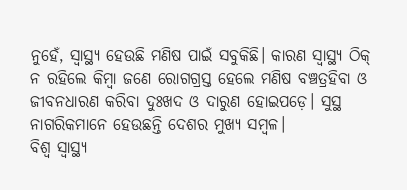ନୁହେଁ, ସ୍ବାସ୍ଥ୍ୟ ହେଉଛି ମଣିଷ ପାଇଁ ସବୁକିଛି। କାରଣ ସ୍ବାସ୍ଥ୍ୟ ଠିକ୍‌ ନ ରହିଲେ କିମ୍ବା ଜଣେ ରୋଗଗ୍ରସ୍ତ ହେଲେ ମଣିଷ ବଞ୍ଚତ୍ରହିବା ଓ ଜୀବନଧାରଣ କରିବା ଦୁଃଖଦ ଓ ଦାରୁଣ ହୋଇପଡ଼େ। ସୁସ୍ଥ ନାଗରିକମାନେ ହେଉଛନ୍ତି ଦେଶର ମୁଖ୍ୟ ସମ୍ବଳ।
ବିଶ୍ୱ ସ୍ବାସ୍ଥ୍ୟ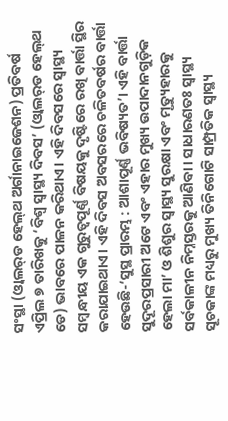ସଂସ୍ଥା (ଓ୍ବାଲର୍‌ଡ ହେଲ୍‌ଥ ଅର୍ଗାନାଇଜେଶନ) ପ୍ରତିବର୍ଷ ଏପ୍ରିଲ ୭ ତାରିଖକୁ ‘ବିଶ୍ୱ ସ୍ବାସ୍ଥ୍ୟ ଦିବସ’ (ଓ୍ବାଲର୍‌ଡ ହେଲ୍‌ଥ ଡେ) ଭାବରେ ପାଳନ କରିଥାଏ। ଏହି ଦିବସରେ ସ୍ବାସ୍ଥ୍ୟ ସମ୍ବନ୍ଧୀୟ ଏକ ଗୁରୁତ୍ୱପୂର୍ଣ୍ଣ ବିଷୟକୁ ଦୃଷ୍ଟିରେ ରଖି ବାର୍ତ୍ତା ସ୍ଥିର କରାଯାଇଥାଏ। ଏହି ଦିବସ ଅବସରରେ ଚଳିତବର୍ଷର ବାର୍ତ୍ତା ହେଉଛି-‘ସୁସ୍ଥ ପ୍ରାରମ୍ଭ : ଆଶାପୂର୍ଣ୍ଣ ଭବିଷ୍ୟତ’। ଏହି ବାର୍ତ୍ତା ସୁଦୂରପ୍ରସାରୀ ଅଟେ ଏବଂ ଏହାର ମୁଖ୍ୟ ଉପାଦାନଗୁଡ଼ିକ ହେଲା ମା’ ଓ ଶିଶୁର ସ୍ବାସ୍ଥ୍ୟ ସୁରକ୍ଷା ଏବଂ ମୃତ୍ୟୁହାରକୁ ସର୍ବକାଳୀନ ନିମ୍ନସ୍ତରକୁ ଆଣିବା। ସାଧାରଣତଃ ସ୍ବାସ୍ଥ୍ୟ ସୂଚକାଙ୍କ ମଧ୍ୟରୁ ମୁଖ୍ୟ ତିନିଗୋଟି ସାମ୍ପ୍ରତିକ ସ୍ବାସ୍ଥ୍ୟ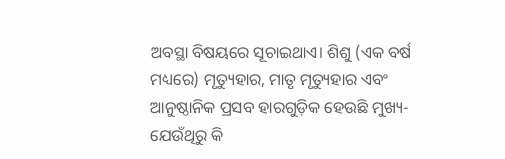ଅବସ୍ଥା ବିଷୟରେ ସୂଚାଇଥାଏ। ଶିଶୁ (ଏକ ବର୍ଷ ମଧ୍ୟରେ) ମୃତ୍ୟୁହାର, ମାତୃ ମୃତ୍ୟୁହାର ଏବଂ ଆନୁଷ୍ଠାନିକ ପ୍ରସବ ହାରଗୁଡ଼ିକ ହେଉଛି ମୁଖ୍ୟ-ଯେଉଁଥିରୁ କି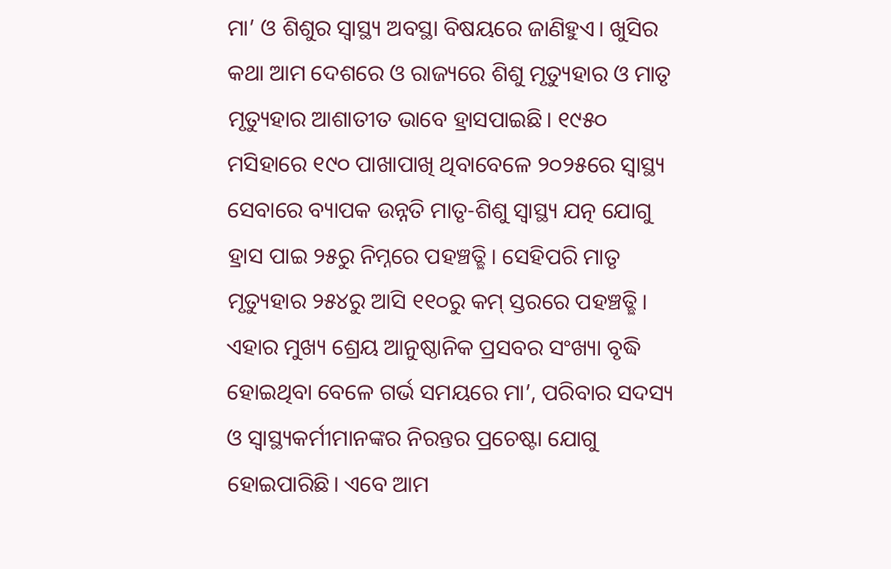ମା’ ଓ ଶିଶୁର ସ୍ବାସ୍ଥ୍ୟ ଅବସ୍ଥା ବିଷୟରେ ଜାଣିହୁଏ। ଖୁସିର କଥା ଆମ ଦେଶରେ ଓ ରାଜ୍ୟରେ ଶିଶୁ ମୃତ୍ୟୁହାର ଓ ମାତୃ ମୃତ୍ୟୁହାର ଆଶାତୀତ ଭାବେ ହ୍ରାସପାଇଛି। ୧୯୫୦ ମସିହାରେ ୧୯୦ ପାଖାପାଖି ଥିବାବେଳେ ୨୦୨୫ରେ ସ୍ବାସ୍ଥ୍ୟ ସେବାରେ ବ୍ୟାପକ ଉନ୍ନତି ମାତୃ-ଶିଶୁ ସ୍ବାସ୍ଥ୍ୟ ଯତ୍ନ ଯୋଗୁ ହ୍ରାସ ପାଇ ୨୫ରୁ ନିମ୍ନରେ ପହଞ୍ଚତ୍ଛି। ସେହିପରି ମାତୃ ମୃତ୍ୟୁହାର ୨୫୪ରୁ ଆସି ୧୧୦ରୁ କମ୍‌ ସ୍ତରରେ ପହଞ୍ଚତ୍ଛି। ଏହାର ମୁଖ୍ୟ ଶ୍ରେୟ ଆନୁଷ୍ଠାନିକ ପ୍ରସବର ସଂଖ୍ୟା ବୃଦ୍ଧି ହୋଇଥିବା ବେଳେ ଗର୍ଭ ସମୟରେ ମା’, ପରିବାର ସଦସ୍ୟ ଓ ସ୍ବାସ୍ଥ୍ୟକର୍ମୀମାନଙ୍କର ନିରନ୍ତର ପ୍ରଚେଷ୍ଟା ଯୋଗୁ ହୋଇପାରିଛି। ଏବେ ଆମ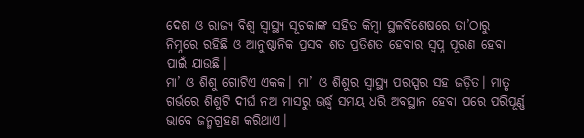ଦେଶ ଓ ରାଜ୍ୟ ବିଶ୍ୱ ସ୍ବାସ୍ଥ୍ୟ ସୂଚକାଙ୍କ ସହିତ କିମ୍ବା ସ୍ଥଳବିଶେଷରେ ତା’ଠାରୁ ନିମ୍ନରେ ରହିଛି ଓ ଆନୁଷ୍ଠାନିକ ପ୍ରସବ ଶତ ପ୍ରତିଶତ ହେବାର ସ୍ବପ୍ନ ପୂରଣ ହେବା ପାଇଁ ଯାଉଛି।
ମା’ ଓ ଶିଶୁ ଗୋଟିଏ ଏକକ। ମା’ ଓ ଶିଶୁର ସ୍ବାସ୍ଥ୍ୟ ପରସ୍ପର ସହ ଜଡ଼ିତ। ମାତୃ ଗର୍ଭରେ ଶିଶୁଟି ଦୀର୍ଘ ନଅ ମାସରୁ ଊର୍ଦ୍ଧ୍ୱ ସମୟ ଧରି ଅବସ୍ଥାନ ହେବା ପରେ ପରିପୂର୍ଣ୍ଣ ଭାବେ ଜନ୍ମଗ୍ରହଣ କରିଥାଏ।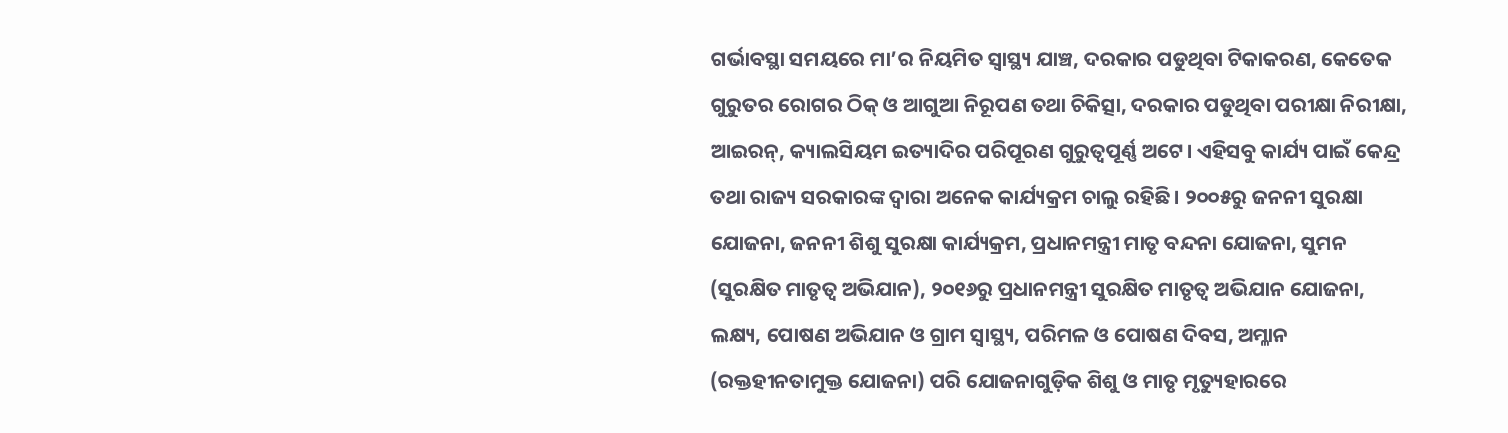ଗର୍ଭାବସ୍ଥା ସମୟରେ ମା’ର ନିୟମିତ ସ୍ବାସ୍ଥ୍ୟ ଯାଞ୍ଚ, ଦରକାର ପଡୁଥିବା ଟିକାକରଣ, କେତେକ ଗୁରୁତର ରୋଗର ଠିକ୍‌ ଓ ଆଗୁଆ ନିରୂପଣ ତଥା ଚିକିତ୍ସା, ଦରକାର ପଡୁଥିବା ପରୀକ୍ଷା ନିରୀକ୍ଷା, ଆଇରନ୍‌, କ୍ୟାଲସିୟମ ଇତ୍ୟାଦିର ପରିପୂରଣ ଗୁରୁତ୍ୱପୂର୍ଣ୍ଣ ଅଟେ। ଏହିସବୁ କାର୍ଯ୍ୟ ପାଇଁ କେନ୍ଦ୍ର ତଥା ରାଜ୍ୟ ସରକାରଙ୍କ ଦ୍ୱାରା ଅନେକ କାର୍ଯ୍ୟକ୍ରମ ଚାଲୁ ରହିଛି। ୨୦୦୫ରୁ ଜନନୀ ସୁରକ୍ଷା ଯୋଜନା, ଜନନୀ ଶିଶୁ ସୁରକ୍ଷା କାର୍ଯ୍ୟକ୍ରମ, ପ୍ରଧାନମନ୍ତ୍ରୀ ମାତୃ ବନ୍ଦନା ଯୋଜନା, ସୁମନ (ସୁରକ୍ଷିତ ମାତୃତ୍ୱ ଅଭିଯାନ), ୨୦୧୬ରୁ ପ୍ରଧାନମନ୍ତ୍ରୀ ସୁରକ୍ଷିତ ମାତୃତ୍ୱ ଅଭିଯାନ ଯୋଜନା, ଲକ୍ଷ୍ୟ, ପୋଷଣ ଅଭିଯାନ ଓ ଗ୍ରାମ ସ୍ବାସ୍ଥ୍ୟ, ପରିମଳ ଓ ପୋଷଣ ଦିବସ, ଅମ୍ଳାନ (ରକ୍ତହୀନତାମୁକ୍ତ ଯୋଜନା) ପରି ଯୋଜନାଗୁଡ଼ିକ ଶିଶୁ ଓ ମାତୃ ମୃତ୍ୟୁହାରରେ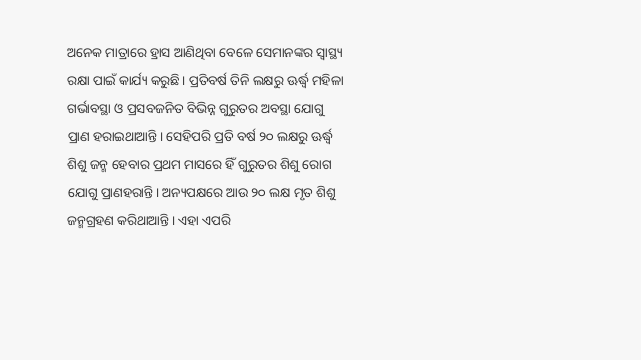ଅନେକ ମାତ୍ରାରେ ହ୍ରାସ ଆଣିଥିବା ବେଳେ ସେମାନଙ୍କର ସ୍ବାସ୍ଥ୍ୟ ରକ୍ଷା ପାଇଁ କାର୍ଯ୍ୟ କରୁଛି। ପ୍ରତିବର୍ଷ ତିନି ଲକ୍ଷରୁ ଊର୍ଦ୍ଧ୍ୱ ମହିଳା ଗର୍ଭାବସ୍ଥା ଓ ପ୍ରସବଜନିତ ବିଭିନ୍ନ ଗୁରୁତର ଅବସ୍ଥା ଯୋଗୁ ପ୍ରାଣ ହରାଇଥାଆନ୍ତି। ସେହିପରି ପ୍ରତି ବର୍ଷ ୨୦ ଲକ୍ଷରୁ ଊର୍ଦ୍ଧ୍ୱ ଶିଶୁ ଜନ୍ମ ହେବାର ପ୍ରଥମ ମାସରେ ହିଁ ଗୁରୁତର ଶିଶୁ ରୋଗ ଯୋଗୁ ପ୍ରାଣହରାନ୍ତି। ଅନ୍ୟପକ୍ଷରେ ଆଉ ୨୦ ଲକ୍ଷ ମୃତ ଶିଶୁ ଜନ୍ମଗ୍ରହଣ କରିଥାଆନ୍ତି। ଏହା ଏପରି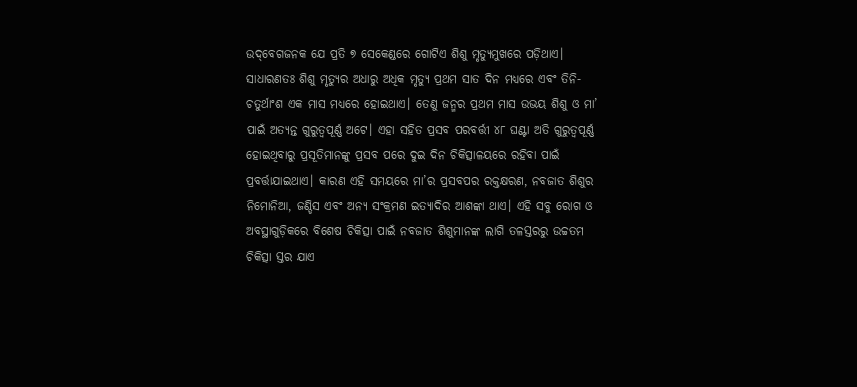ଉଦ୍‌ବେଗଜନକ ଯେ ପ୍ରତି ୭ ସେକେଣ୍ଡରେ ଗୋଟିଏ ଶିଶୁ ମୃତ୍ୟୁମୁଖରେ ପଡ଼ିଥାଏ।
ସାଧାରଣତଃ ଶିଶୁ ମୃତ୍ୟୁର ଅଧାରୁ ଅଧିକ ମୃତ୍ୟୁ ପ୍ରଥମ ସାତ ଦିନ ମଧ୍ୟରେ ଏବଂ ତିନି-ଚତୁର୍ଥାଂଶ ଏକ ମାସ ମଧ୍ୟରେ ହୋଇଥାଏ। ତେଣୁ ଜନ୍ମର ପ୍ରଥମ ମାସ ଉଭୟ ଶିଶୁ ଓ ମା’ ପାଇଁ ଅତ୍ୟନ୍ତ ଗୁରୁତ୍ୱପୂର୍ଣ୍ଣ ଅଟେ। ଏହା ସହିତ ପ୍ରସବ ପରବର୍ତ୍ତୀ ୪୮ ଘଣ୍ଟା ଅତି ଗୁରୁତ୍ୱପୂର୍ଣ୍ଣ ହୋଇଥିବାରୁ ପ୍ରସୂତିମାନଙ୍କୁ ପ୍ରସବ ପରେ ଦୁଇ ଦିନ ଚିକିତ୍ସାଳୟରେ ରହିବା ପାଇଁ ପ୍ରବର୍ତ୍ତାଯାଇଥାଏ। କାରଣ ଏହି ସମୟରେ ମା’ର ପ୍ରସବପର ରକ୍ତକ୍ଷରଣ, ନବଜାତ ଶିଶୁର ନିମୋନିଆ, ଜଣ୍ଡିସ ଏବଂ ଅନ୍ୟ ସଂକ୍ରମଣ ଇତ୍ୟାଦିର ଆଶଙ୍କା ଥାଏ। ଏହି ସବୁ ରୋଗ ଓ ଅବସ୍ଥାଗୁଡ଼ିକରେ ବିଶେଷ ଚିକିତ୍ସା ପାଇଁ ନବଜାତ ଶିଶୁମାନଙ୍କ ଲାଗି ତଳସ୍ତରରୁ ଉଚ୍ଚତମ ଚିକିତ୍ସା ସ୍ତର ଯାଏ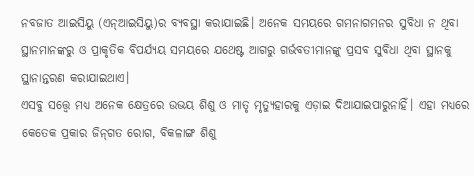ନବଜାତ ଆଇସିୟୁ (ଏନ୍‌ଆଇସିୟୁ)ର ବ୍ୟବସ୍ଥା କରାଯାଇଛି। ଅନେକ ସମୟରେ ଗମନାଗମନର ସୁବିଧା ନ ଥିବା ସ୍ଥାନମାନଙ୍କରୁ ଓ ପ୍ରାକୃତିକ ବିପର୍ଯ୍ୟୟ ସମୟରେ ଯଥେଷ୍ଟ ଆଗରୁ ଗର୍ଭବତୀମାନଙ୍କୁ ପ୍ରସବ ସୁବିଧା ଥିବା ସ୍ଥାନକୁ ସ୍ଥାନାନ୍ତରଣ କରାଯାଇଥାଏ।
ଏସବୁ ସତ୍ତ୍ୱେ ମଧ୍ୟ ଅନେକ କ୍ଷେତ୍ରରେ ଉଭୟ ଶିଶୁ ଓ ମାତୃ ମୃତ୍ୟୁହାରକୁ ଏଡ଼ାଇ ଦିଆଯାଇପାରୁନାହିଁ। ଏହା ମଧ୍ୟରେ କେତେକ ପ୍ରକାର ଜିନ୍‌ଗତ ରୋଗ, ବିକଳାଙ୍ଗ ଶିଶୁ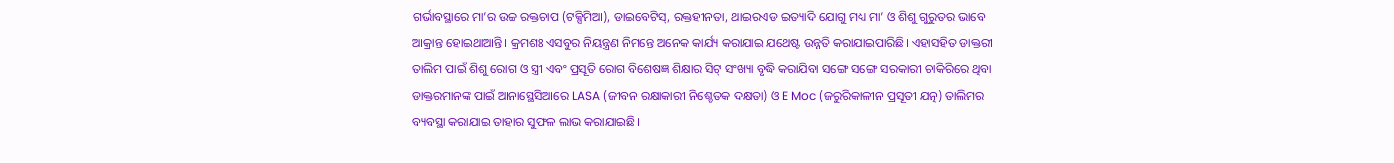ଗର୍ଭାବସ୍ଥାରେ ମା’ର ଉଚ୍ଚ ରକ୍ତଚାପ (ଟକ୍ସିମିଆ), ଡାଇବେଟିସ୍‌, ରକ୍ତହୀନତା, ଥାଇରଏଡ ଇତ୍ୟାଦି ଯୋଗୁ ମଧ୍ୟ ମା’ ଓ ଶିଶୁ ଗୁରୁତର ଭାବେ ଆକ୍ରାନ୍ତ ହୋଇଥାଆନ୍ତି। କ୍ରମଶଃ ଏସବୁର ନିୟନ୍ତ୍ରଣ ନିମନ୍ତେ ଅନେକ କାର୍ଯ୍ୟ କରାଯାଇ ଯଥେଷ୍ଟ ଉନ୍ନତି କରାଯାଇପାରିଛି। ଏହାସହିତ ଡାକ୍ତରୀ ତାଲିମ ପାଇଁ ଶିଶୁ ରୋଗ ଓ ସ୍ତ୍ରୀ ଏବଂ ପ୍ରସୂତି ରୋଗ ବିଶେଷଜ୍ଞ ଶିକ୍ଷାର ସିଟ୍‌ ସଂଖ୍ୟା ବୃଦ୍ଧି କରାଯିବା ସଙ୍ଗେ ସଙ୍ଗେ ସରକାରୀ ଚାକିରିରେ ଥିବା ଡାକ୍ତରମାନଙ୍କ ପାଇଁ ଆନାସ୍ଥେସିଆରେ LASA (ଜୀବନ ରକ୍ଷାକାରୀ ନିଶ୍ଚେତକ ଦକ୍ଷତା) ଓ E Moc (ଜରୁରିକାଳୀନ ପ୍ରସୂତୀ ଯତ୍ନ) ତାଲିମର ବ୍ୟବସ୍ଥା କରାଯାଇ ତାହାର ସୁଫଳ ଲାଭ କରାଯାଇଛି।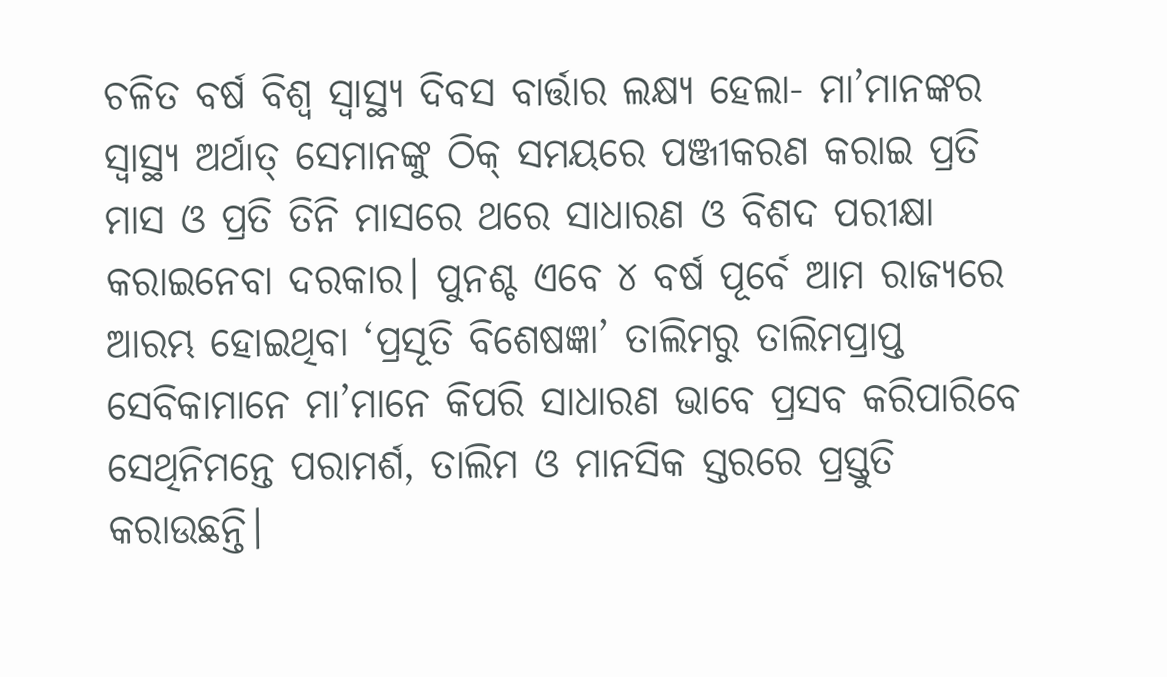ଚଳିତ ବର୍ଷ ବିଶ୍ୱ ସ୍ବାସ୍ଥ୍ୟ ଦିବସ ବାର୍ତ୍ତାର ଲକ୍ଷ୍ୟ ହେଲା- ମା’ମାନଙ୍କର ସ୍ବାସ୍ଥ୍ୟ ଅର୍ଥାତ୍‌ ସେମାନଙ୍କୁ ଠିକ୍‌ ସମୟରେ ପଞ୍ଜୀକରଣ କରାଇ ପ୍ରତି ମାସ ଓ ପ୍ରତି ତିନି ମାସରେ ଥରେ ସାଧାରଣ ଓ ବିଶଦ ପରୀକ୍ଷା କରାଇନେବା ଦରକାର। ପୁନଶ୍ଚ ଏବେ ୪ ବର୍ଷ ପୂର୍ବେ ଆମ ରାଜ୍ୟରେ ଆରମ୍ଭ ହୋଇଥିବା ‘ପ୍ରସୂତି ବିଶେଷଜ୍ଞା’ ତାଲିମରୁ ତାଲିମପ୍ରାପ୍ତ ସେବିକାମାନେ ମା’ମାନେ କିପରି ସାଧାରଣ ଭାବେ ପ୍ରସବ କରିପାରିବେ ସେଥିନିମନ୍ତେ ପରାମର୍ଶ, ତାଲିମ ଓ ମାନସିକ ସ୍ତରରେ ପ୍ରସ୍ତୁତି କରାଉଛନ୍ତି।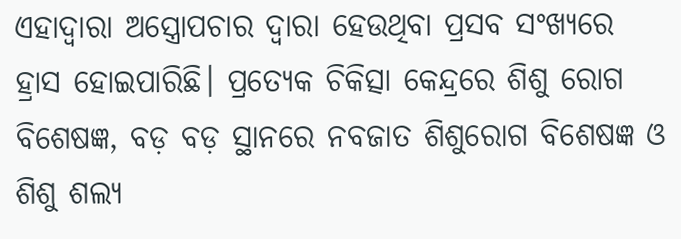ଏହାଦ୍ୱାରା ଅସ୍ତ୍ରୋପଚାର ଦ୍ୱାରା ହେଉଥିବା ପ୍ରସବ ସଂଖ୍ୟରେ ହ୍ରାସ ହୋଇପାରିଛି। ପ୍ରତ୍ୟେକ ଚିକିତ୍ସା କେନ୍ଦ୍ରରେ ଶିଶୁ ରୋଗ ବିଶେଷଜ୍ଞ, ବଡ଼ ବଡ଼ ସ୍ଥାନରେ ନବଜାତ ଶିଶୁରୋଗ ବିଶେଷଜ୍ଞ ଓ ଶିଶୁ ଶଲ୍ୟ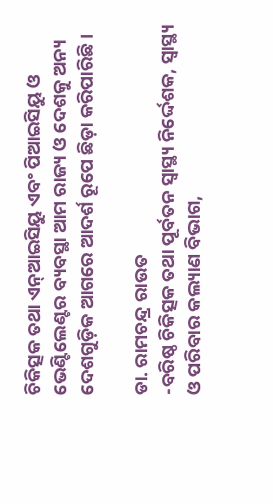ଚିକିତ୍ସକ ତଥା ଏନ୍‌ଆଇସିୟୁ ଏବଂ ପିଆଇସିୟୁ ଓ ଭେଣ୍ଟିଲେଣ୍ଟର ବ୍ୟବସ୍ଥା ଆମ ରାଜ୍ୟ ଓ ଦେଶକୁ ଅନ୍ୟ ଦେଶଗୁଡ଼ିକ ଆଗରେ ଆଦର୍ଶ ରୂପେ ଛିଡ଼ା କରିପାରିଛି।

ଡା. ରାମଚନ୍ଦ୍ର ରାଉତ
-ବରିଷ୍ଠ ଚିକିତ୍ସକ ତଥା ପୂର୍ବତନ ସ୍ବାସ୍ଥ୍ୟ ନିର୍ଦ୍ଦେଶକ, ସ୍ବାସ୍ଥ୍ୟ ଓ ପରିବାର କଲ୍ୟାଣ ବିଭାଗ,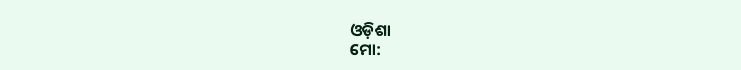ଓଡ଼ିଶା
ମୋ: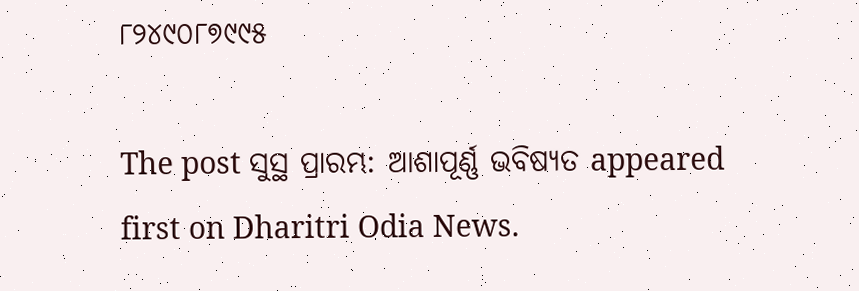୮୨୪୯୦୮୭୯୯୫

The post ସୁସ୍ଥ ପ୍ରାରମ୍ଭ: ଆଶାପୂର୍ଣ୍ଣ ଭବିଷ୍ୟତ appeared first on Dharitri Odia News.